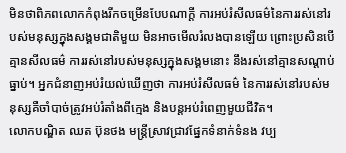មិនថាពិភពលោកកំពុងរីកចម្រើនបែបណាក្ដី ការអប់រំសីលធម៌នៃការរស់នៅរបស់មនុស្សក្នុងសង្គមជាតិមួយ មិនអាចមើលរំលងបានឡើយ ព្រោះប្រសិនបើគ្មានសីលធម៌ ការរស់នៅរបស់មនុស្សក្នុងសង្គមនោះ នឹងរស់នៅគ្មានសណ្ដាប់ធ្នាប់។ អ្នកជំនាញអប់រំយល់ឃើញថា ការអប់រំសីលធម៌ នៃការរស់នៅរបស់មនុស្សគឺចាំបាច់ត្រូវអប់រំតាំងពីក្មេង និងបន្តអប់រំពេញមួយជីវិត។
លោកបណ្ឌិត ឈត ប៊ុនថង មន្ត្រីស្រាវជ្រាវផ្នែកទំនាក់ទំនង វប្ប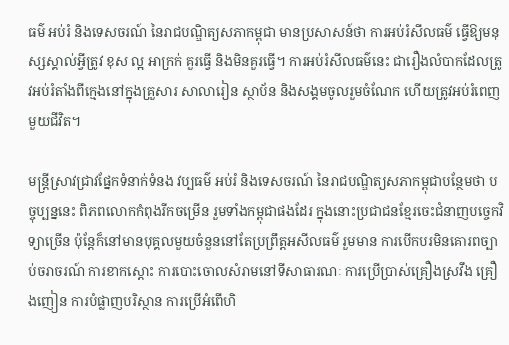ធម៌ អប់រំ និងទេសចរណ៍ នៃរាជបណ្ឌិត្យសភាកម្ពុជា មានប្រសាសន៍ថា ការអប់រំសីលធម៌ ធ្វើឱ្យមនុស្សស្គាល់អ្វីត្រូវ ខុស ល្អ អាក្រក់ គួរធ្វើ និងមិនគួរធ្វើ។ ការអប់រំសីលធម៌នេះ ជារឿងលំបាកដែលត្រូវអប់រំតាំងពីក្មេងនៅក្នុងគ្រួសារ សាលារៀន ស្ថាប័ន និងសង្គមចូលរួមចំណែក ហើយត្រូវអប់រំពេញមួយជីវិត។

មន្ត្រីស្រាវជ្រាវផ្នែកទំនាក់ទំនង វប្បធម៌ អប់រំ និងទេសចរណ៍ នៃរាជបណ្ឌិត្យសភាកម្ពុជាបន្ថែមថា បច្ចុប្បន្ននេះ ពិភពលោកកំពុងរីកចម្រើន រួមទាំងកម្ពុជាផងដែរ ក្នុងនោះប្រជាជនខ្មែរចេះជំនាញបច្ចេកវិទ្យាច្រើន ប៉ុន្តែក៏នៅមានបុគ្គលមួយចំនួននៅតែប្រព្រឹត្តអសីលធម៌ រួមមាន ការបើកបរមិនគោរពច្បាប់ចរាចរណ៍ ការខាកស្ដោះ ការបោះចោលសំរាមនៅទីសាធារណៈ ការប្រើប្រាស់គ្រឿងស្រវឹង គ្រឿងញៀន ការបំផ្លាញបរិស្ថាន ការប្រើអំពើហិ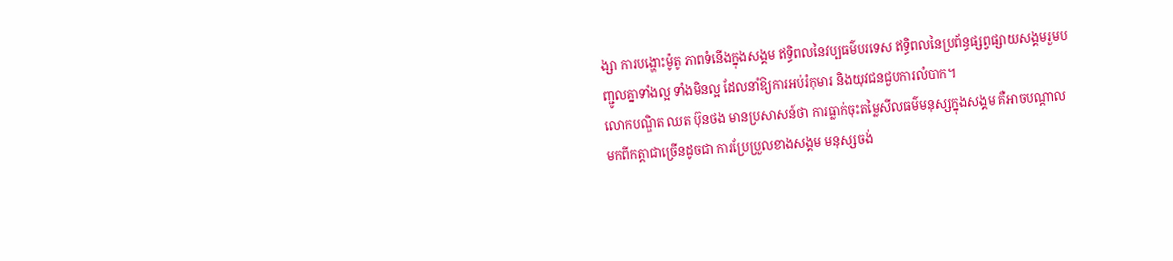ង្សា ការបង្ហោះម៉ូតូ ភាពទំនើងក្នុងសង្គម ឥទ្ធិពលនៃវប្បធម៌បរទេស ឥទ្ធិពលនៃប្រព័ន្ធផ្សព្វផ្សាយសង្គមរួមបញ្ជូលគ្នាទាំងល្អ ទាំងមិនល្អ ដែលនាំឱ្យការអប់រំកុមារ និងយុវជនជួបការលំបាក។
លោកបណ្ឌិត ឈត ប៊ុនថង មានប្រសាសន៍ថា ការធ្លាក់ចុះតម្លៃសីលធម៌មនុស្សក្នុងសង្គម គឺអាចបណ្តាលមកពីកត្តាជាច្រើនដូចជា ការប្រែប្រួលខាងសង្គម មនុស្សចង់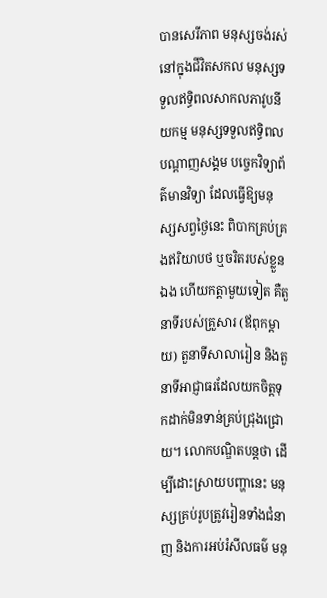បានសេរីភាព មនុស្សចង់រស់នៅក្នុងជីវិតសកល មនុស្សទទួលឥទ្ធិពលសាកលភាវូបនីយកម្ម មនុស្សទទួលឥទ្ធិពលបណ្ដាញសង្គម បច្ចេកវិទ្យាព័ត៌មានវិទ្យា ដែលធ្វើឱ្យមនុស្សសព្វថ្ងៃនេះ ពិបាកគ្រប់គ្រងឥរិយាបថ ឬចរិតរបស់ខ្លួនឯង ហើយកត្តាមួយទៀត គឺតួនាទីរបស់គ្រួសារ (ឪពុកម្ដាយ) តួនាទីសាលារៀន និងតួនាទីអាជ្ញាធរដែលយកចិត្តទុកដាក់មិនទាន់គ្រប់ជ្រុងជ្រោយ។ លោកបណ្ឌិតបន្តថា ដើម្បីដោះស្រាយបញ្ហានេះ មនុស្សគ្រប់រូបត្រូវរៀនទាំងជំនាញ និងការអប់រំសីលធម៌ មនុ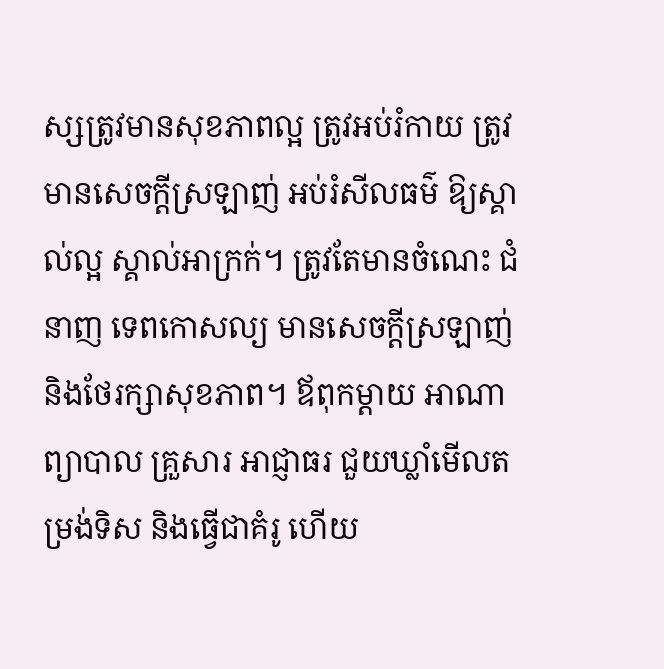ស្សត្រូវមានសុខភាពល្អ ត្រូវអប់រំកាយ ត្រូវមានសេចក្ដីស្រឡាញ់ អប់រំសីលធម៌ ឱ្យស្គាល់ល្អ ស្គាល់អាក្រក់។ ត្រូវតែមានចំណេះ ជំនាញ ទេពកោសល្យ មានសេចក្ដីស្រឡាញ់ និងថែរក្សាសុខភាព។ ឪពុកម្ដាយ អាណាព្យាបាល គ្រួសារ អាជ្ញាធរ ជួយឃ្លាំមើលតម្រង់ទិស និងធ្វើជាគំរូ ហើយ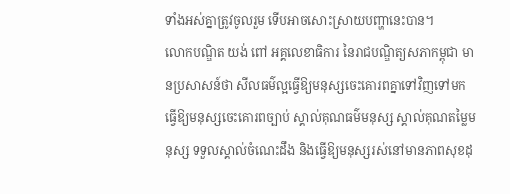ទាំងអស់គ្នាត្រូវចូលរួម ទើបអាចសោះស្រាយបញ្ហានេះបាន។
លោកបណ្ឌិត យង់ ពៅ អគ្គលេខាធិការ នៃរាជបណ្ឌិត្យសភាកម្ពុជា មានប្រសាសន៍ថា សីលធម៌ល្អធ្វើឱ្យមនុស្សចេះគោរពគ្នាទៅវិញទៅមក ធ្វើឱ្យមនុស្សចេះគោរពច្បាប់ ស្គាល់គុណធម៌មនុស្ស ស្គាល់គុណតម្លៃមនុស្ស ទទួលស្គាល់ចំណេះដឹង និងធ្វើឱ្យមនុស្សរស់នៅមានភាពសុខដុ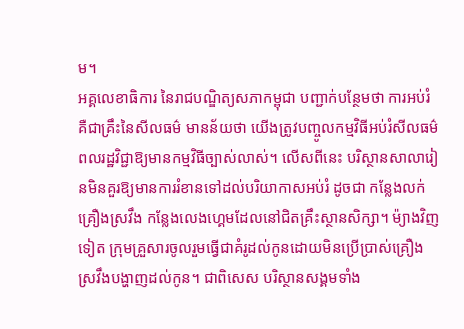ម។
អគ្គលេខាធិការ នៃរាជបណ្ឌិត្យសភាកម្ពុជា បញ្ជាក់បន្ថែមថា ការអប់រំ គឺជាគ្រឹះនៃសីលធម៌ មានន័យថា យើងត្រូវបញ្ចូលកម្មវិធីអប់រំសីលធម៌ពលរដ្ឋវិជ្ជាឱ្យមានកម្មវិធីច្បាស់លាស់។ លើសពីនេះ បរិស្ថានសាលារៀនមិនគួរឱ្យមានការរំខានទៅដល់បរិយាកាសអប់រំ ដូចជា កន្លែងលក់គ្រឿងស្រវឹង កន្លែងលេងហ្គេមដែលនៅជិតគ្រឹះស្ថានសិក្សា។ ម៉្យាងវិញទៀត ក្រុមគ្រួសារចូលរួមធ្វើជាគំរូដល់កូនដោយមិនប្រើប្រាស់គ្រឿងស្រវឹងបង្ហាញដល់កូន។ ជាពិសេស បរិស្ថានសង្គមទាំង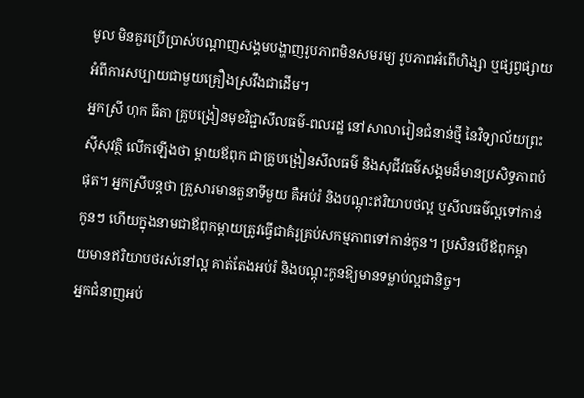មូល មិនគួរប្រើប្រាស់បណ្ដាញសង្គមបង្ហាញរូបភាពមិនសមរម្យ រូបភាពអំពើហិង្សា ឬផ្សព្វផ្សាយអំពីការសប្បាយជាមួយគ្រឿងស្រវឹងជាដើម។
អ្នកស្រី ហុក ធីតា គ្រូបង្រៀនមុខវិជ្ជាសីលធម៌-ពលរដ្ឋ នៅសាលារៀនជំនាន់ថ្មី នៃវិទ្យាល័យព្រះស៊ីសុវត្ថិ លើកឡើងថា ម្តាយឪពុក ជាគ្រូបង្រៀនសីលធម៌ និងសុជីវធម៌សង្គមដ៏មានប្រសិទ្ធភាពបំផុត។ អ្នកស្រីបន្តថា គ្រួសារមានតួនាទីមួយ គឺអប់រំ និងបណ្តុះឥរិយាបថល្អ ឬសីលធម៌ល្អទៅកាន់កូនៗ ហើយក្នុងនាមជាឪពុកម្តាយត្រូវធ្វើជាគំរូគ្រប់សកម្មភាពទៅកាន់កូន។ ប្រសិនបើឪពុកម្តាយមានឥរិយាបថរស់នៅល្អ គាត់តែងអប់រំ និងបណ្តុះកូនឱ្យមានទម្លាប់ល្អជានិច្ច។
អ្នកជំនាញអប់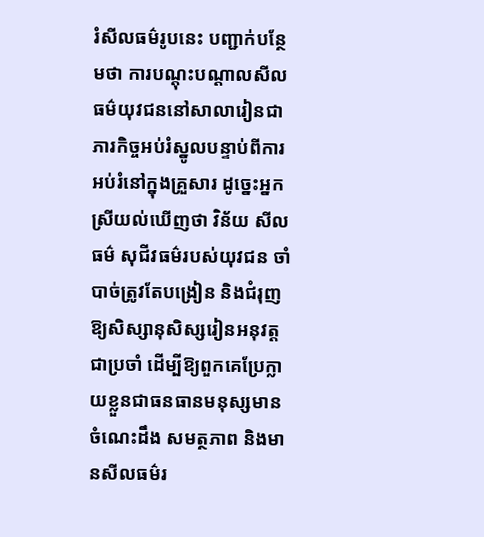រំសីលធម៌រូបនេះ បញ្ជាក់បន្ថែមថា ការបណ្តុះបណ្តាលសីលធម៌យុវជននៅសាលារៀនជាភារកិច្ចអប់រំស្នូលបន្ទាប់ពីការអប់រំនៅក្នុងគ្រួសារ ដូច្នេះអ្នកស្រីយល់ឃើញថា វិន័យ សីលធម៌ សុជីវធម៌របស់យុវជន ចាំបាច់ត្រូវតែបង្រៀន និងជំរុញឱ្យសិស្សានុសិស្សរៀនអនុវត្តជាប្រចាំ ដើម្បីឱ្យពួកគេប្រែក្លាយខ្លួនជាធនធានមនុស្សមានចំណេះដឹង សមត្ថភាព និងមានសីលធម៌រ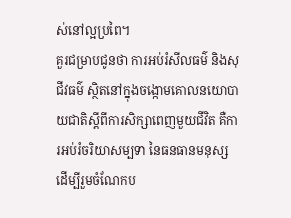ស់នៅល្អប្រពៃ។
គួរជម្រាបជូនថា ការអប់រំសីលធម៌ និងសុជីវធម៌ ស្ថិតនៅក្នុងចង្កោមគោលនយោបាយជាតិស្តីពីការសិក្សាពេញមួយជីវិត គឺការអប់រំចរិយាសម្បទា នៃធនធានមនុស្ស ដើម្បីរួមចំណែកប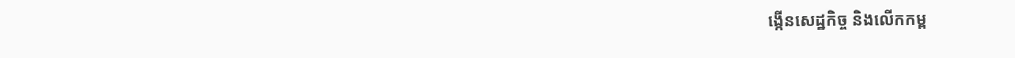ង្កើនសេដ្ឋកិច្ច និងលើកកម្ព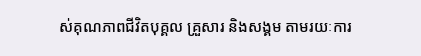ស់គុណភាពជីវិតបុគ្គល គ្រួសារ និងសង្គម តាមរយៈការ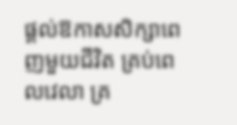ផ្ដល់ឱកាសសិក្សាពេញមួយជីវិត គ្រប់ពេលវេលា គ្រ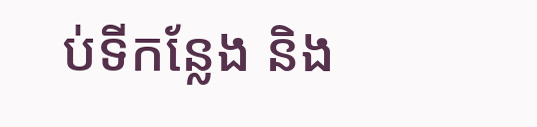ប់ទីកន្លែង និង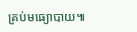គ្រប់មធ្យោបាយ៕